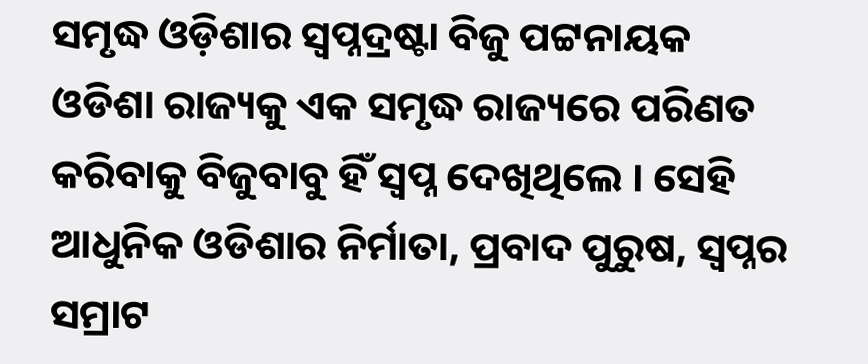ସମୃଦ୍ଧ ଓଡ଼ିଶାର ସ୍ୱପ୍ନଦ୍ରଷ୍ଟା ବିଜୁ ପଟ୍ଟନାୟକ
ଓଡିଶା ରାଜ୍ୟକୁ ଏକ ସମୃଦ୍ଧ ରାଜ୍ୟରେ ପରିଣତ କରିବାକୁ ବିଜୁବାବୁ ହିଁ ସ୍ୱପ୍ନ ଦେଖିଥିଲେ । ସେହି ଆଧୁନିକ ଓଡିଶାର ନିର୍ମାତା, ପ୍ରବାଦ ପୁରୁଷ, ସ୍ୱପ୍ନର ସମ୍ରାଟ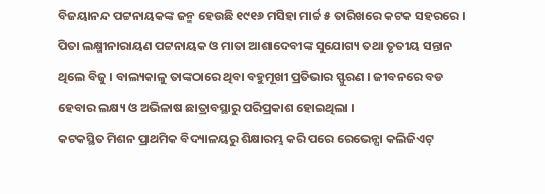ବିଜୟାନନ୍ଦ ପଟ୍ଟନାୟକଙ୍କ ଜନ୍ମ ହେଉଛି ୧୯୧୬ ମସିହା ମାର୍ଚ୍ଚ ୫ ତାରିଖରେ କଟକ ସହରରେ । ପିତା ଲକ୍ଷ୍ମୀନାରାୟଣ ପଟ୍ଟନାୟକ ଓ ମାତା ଆଶାଦେବୀଙ୍କ ସୁଯୋଗ୍ୟ ତଥା ତୃତୀୟ ସନ୍ତାନ ଥିଲେ ବିଜୁ । ବାଲ୍ୟକାଳୁ ତାଙ୍କଠାରେ ଥିବା ବହୁମୂଖୀ ପ୍ରତିଭାର ସ୍ଫୁରଣ । ଜୀବନରେ ବଡ ହେବାର ଲକ୍ଷ୍ୟ ଓ ଅଭିଳାଷ ଛାତ୍ରାବସ୍ଥାରୁ ପରିପ୍ରକାଶ ହୋଇଥିଲା ।
କଟକସ୍ଥିତ ମିଶନ ପ୍ରାଥମିକ ବିଦ୍ୟାଳୟରୁ ଶିକ୍ଷାରମ୍ଭ କରି ପରେ ରେଭେନ୍ସା କଲିଜିଏଟ୍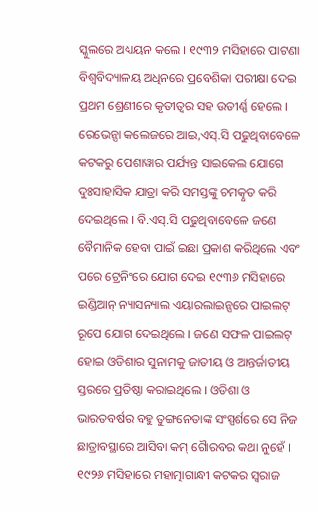ସ୍କୁଲରେ ଅଧ୍ୟୟନ କଲେ । ୧୯୩୨ ମସିହାରେ ପାଟଣା ବିଶ୍ୱବିଦ୍ୟାଳୟ ଅଧିନରେ ପ୍ରବେଶିକା ପରୀକ୍ଷା ଦେଇ ପ୍ରଥମ ଶ୍ରେଣୀରେ କୃତୀତ୍ୱର ସହ ଉତୀର୍ଣ୍ଣ ହେଲେ । ରେଭେନ୍ସା କଲେଜରେ ଆଇ,ଏସ୍.ସି ପଢୁଥିବାବେଳେ କଟକରୁ ପେଶାୱାର ପର୍ଯ୍ୟନ୍ତ ସାଇକେଲ ଯୋଗେ ଦୁଃସାହାସିକ ଯାତ୍ରା କରି ସମସ୍ତଙ୍କୁ ଚମତ୍କୃତ କରି ଦେଇଥିଲେ । ବି.ଏସ୍.ସି ପଢୁଥିବାବେଳେ ଜଣେ ବୈମାନିକ ହେବା ପାଇଁ ଇଛା ପ୍ରକାଶ କରିଥିଲେ ଏବଂ ପରେ ଟ୍ରେନିଂରେ ଯୋଗ ଦେଇ ୧୯୩୬ ମସିହାରେ ଇଣ୍ଡିଆନ୍ ନ୍ୟାସନ୍ୟାଲ ଏୟାରଲାଇନ୍ସରେ ପାଇଲଟ୍ ରୂପେ ଯୋଗ ଦେଇଥିଲେ । ଜଣେ ସଫଳ ପାଇଲଟ୍ ହୋଇ ଓଡିଶାର ସୁନାମକୁ ଜାତୀୟ ଓ ଆନ୍ତର୍ଜାତୀୟ ସ୍ତରରେ ପ୍ରତିଷ୍ଠା କରାଇଥିଲେ । ଓଡିଶା ଓ ଭାରତବର୍ଷର ବହୁ ତୁଙ୍ଗନେତାଙ୍କ ସଂସ୍ପର୍ଶରେ ସେ ନିଜ ଛାତ୍ରାବସ୍ଥାରେ ଆସିବା କମ୍ ଗୈାରବର କଥା ନୁହେଁ ।
୧୯୨୬ ମସିହାରେ ମହାତ୍ମାଗାନ୍ଧୀ କଟକର ସ୍ୱରାଜ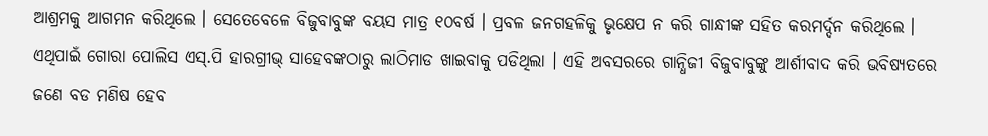ଆଶ୍ରମକୁ ଆଗମନ କରିଥିଲେ । ସେତେବେଳେ ବିଜୁବାବୁଙ୍କ ବୟସ ମାତ୍ର ୧୦ବର୍ଷ । ପ୍ରବଳ ଜନଗହଳିକୁ ଭୃକ୍ଷେପ ନ କରି ଗାନ୍ଧୀଙ୍କ ସହିତ କରମର୍ଦ୍ଦନ କରିଥିଲେ । ଏଥିପାଇଁ ଗୋରା ପୋଲିସ ଏସ୍.ପି ହାରଗ୍ରୀଭ୍ ସାହେବଙ୍କଠାରୁ ଲାଠିମାଡ ଖାଇବାକୁ ପଡିଥିଲା । ଏହି ଅବସରରେ ଗାନ୍ଧିଜୀ ବିଜୁବାବୁଙ୍କୁ ଆର୍ଶୀବାଦ କରି ଭବିଷ୍ୟତରେ ଜଣେ ବଡ ମଣିଷ ହେବ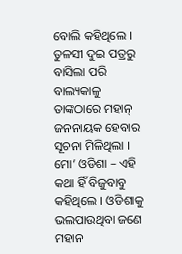ବୋଲି କହିଥିଲେ । ତୁଳସୀ ଦୁଇ ପତ୍ରରୁ ବାସିଲା ପରି ବାଲ୍ୟକାଳୁ ତାଙ୍କଠାରେ ମହାନ୍ ଜନନାୟକ ହେବାର ସୂଚନା ମିଳିଥିଲା । ମୋ’ ଓଡିଶା – ଏହି କଥା ହିଁ ବିଜୁବାବୁ କହିଥିଲେ । ଓଡିଶାକୁ ଭଲପାଉଥିବା ଜଣେ ମହାନ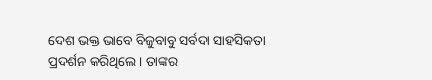ଦେଶ ଭକ୍ତ ଭାବେ ବିଜୁବାବୁ ସର୍ବଦା ସାହସିକତା ପ୍ରଦର୍ଶନ କରିଥିଲେ । ତାଙ୍କର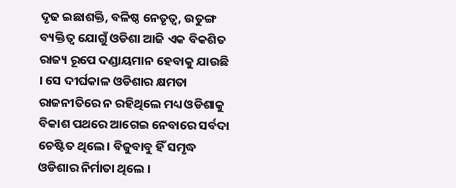ଦୃଢ ଇଛାଶକ୍ତି, ବଳିଷ୍ଠ ନେତୃତ୍ୱ, ଉତୁଙ୍ଗ ବ୍ୟକ୍ତିତ୍ୱ ଯୋଗୁଁ ଓଡିଶା ଆଜି ଏକ ବିକଶିତ ରାଜ୍ୟ ରୂପେ ଦଣ୍ଡାୟମାନ ହେବାକୁ ଯାଉଛି । ସେ ଦୀର୍ଘକାଳ ଓଡିଶାର କ୍ଷମତା ରାଜନୀତିରେ ନ ରହିଥିଲେ ମଧ୍ୟ ଓଡିଶାକୁ ବିକାଶ ପଥରେ ଆଗେଇ ନେବାରେ ସର୍ବଦା ଚେଷ୍ଟିତ ଥିଲେ । ବିଜୁବାବୁ ହିଁ ସମୃଦ୍ଧ ଓଡିଶାର ନିର୍ମାତା ଥିଲେ ।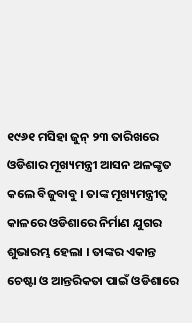୧୯୬୧ ମସିହା ଜୁନ୍ ୨୩ ତାରିଖରେ ଓଡିଶାର ମୂଖ୍ୟମନ୍ତ୍ରୀ ଆସନ ଅଳଙ୍କୃତ କଲେ ବିଜୁବାବୁ । ତାଙ୍କ ମୂଖ୍ୟମନ୍ତ୍ରୀତ୍ୱ କାଳରେ ଓଡିଶାରେ ନିର୍ମାଣ ଯୁଗର ଶୁଭାରମ୍ଭ ହେଲା । ତାଙ୍କର ଏକାନ୍ତ ଚେଷ୍ଟା ଓ ଆନ୍ତରିକତା ପାଇଁ ଓଡିଶାରେ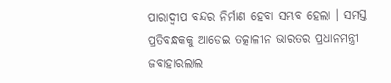ପାରାଦ୍ୱୀପ ବନ୍ଦର ନିର୍ମାଣ ହେବା ସମ୍ଭବ ହେଲା । ସମସ୍ତ ପ୍ରତିବନ୍ଧକକୁ ଆଡେଇ ତତ୍କାଳୀନ ଭାରତର ପ୍ରଧାନମନ୍ତ୍ରୀ ଜବାହାରଲାଲ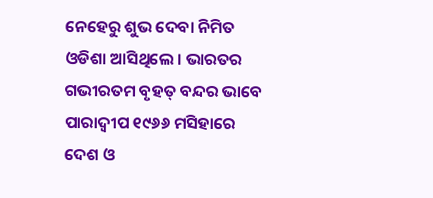ନେହେରୁ ଶୁଭ ଦେବା ନିମିତ ଓଡିଶା ଆସିଥିଲେ । ଭାରତର ଗଭୀରତମ ବୃହତ୍ ବନ୍ଦର ଭାବେ ପାରାଦ୍ୱୀପ ୧୯୬୬ ମସିହାରେ ଦେଶ ଓ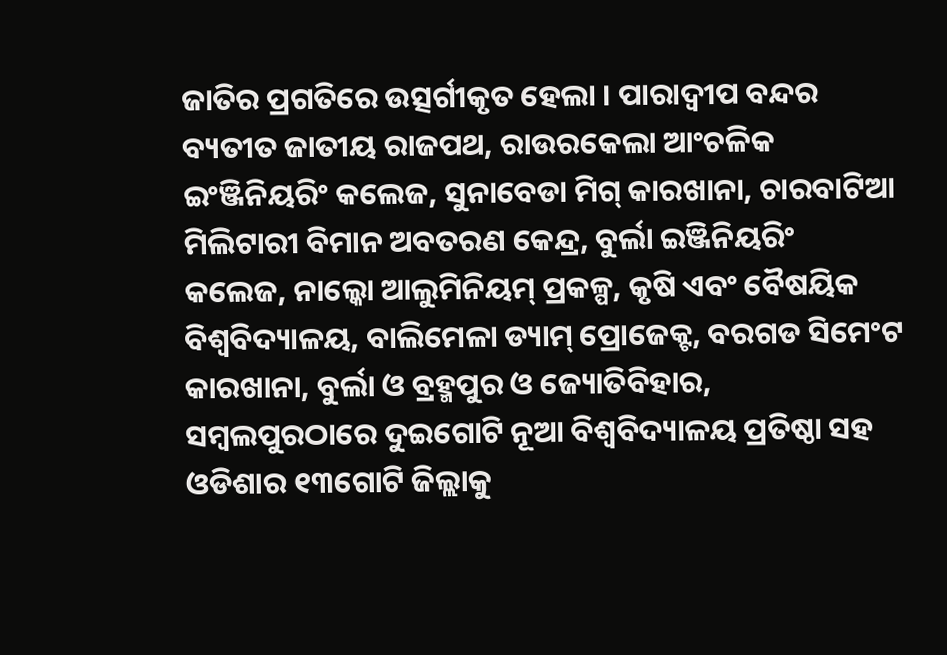ଜାତିର ପ୍ରଗତିରେ ଉତ୍ସର୍ଗୀକୃତ ହେଲା । ପାରାଦ୍ୱୀପ ବନ୍ଦର ବ୍ୟତୀତ ଜାତୀୟ ରାଜପଥ, ରାଉରକେଲା ଆଂଚଳିକ ଇଂଞ୍ଜିନିୟରିଂ କଲେଜ, ସୁନାବେଡା ମିଗ୍ କାରଖାନା, ଚାରବାଟିଆ ମିଲିଟାରୀ ବିମାନ ଅବତରଣ କେନ୍ଦ୍ର, ବୁର୍ଲା ଇଞ୍ଜିନିୟରିଂ କଲେଜ, ନାଲ୍କୋ ଆଲୁମିନିୟମ୍ ପ୍ରକଳ୍ପ, କୃଷି ଏବଂ ବୈଷୟିକ ବିଶ୍ୱବିଦ୍ୟାଳୟ, ବାଲିମେଳା ଡ୍ୟାମ୍ ପ୍ରୋଜେକ୍ଟ, ବରଗଡ ସିମେଂଟ କାରଖାନା, ବୁର୍ଲା ଓ ବ୍ରହ୍ମପୁର ଓ ଜ୍ୟୋତିବିହାର, ସମ୍ବଲପୁରଠାରେ ଦୁଇଗୋଟି ନୂଆ ବିଶ୍ୱବିଦ୍ୟାଳୟ ପ୍ରତିଷ୍ଠା ସହ ଓଡିଶାର ୧୩ଗୋଟି ଜିଲ୍ଲାକୁ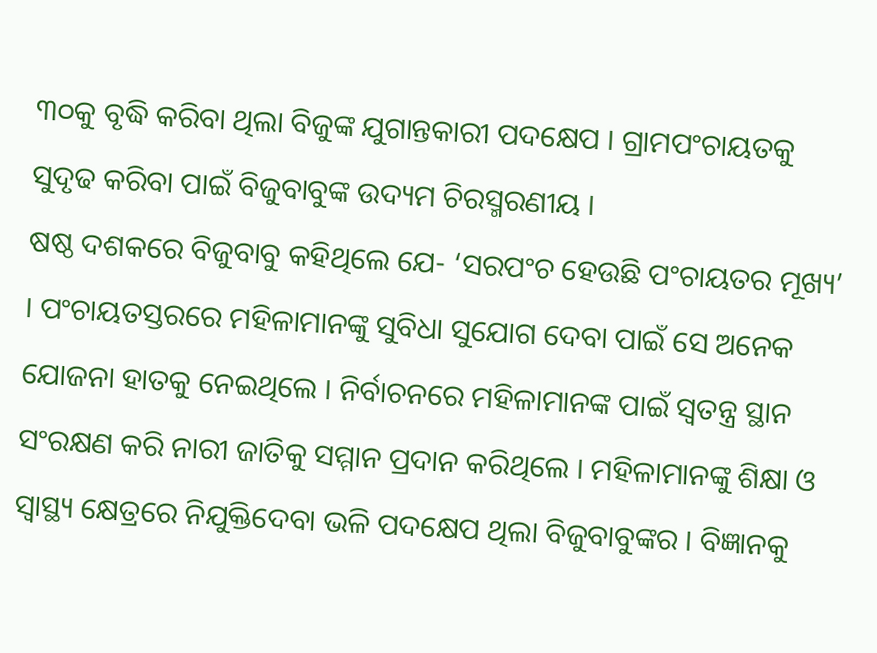୩୦କୁ ବୃଦ୍ଧି କରିବା ଥିଲା ବିଜୁଙ୍କ ଯୁଗାନ୍ତକାରୀ ପଦକ୍ଷେପ । ଗ୍ରାମପଂଚାୟତକୁ ସୁଦୃଢ କରିବା ପାଇଁ ବିଜୁବାବୁଙ୍କ ଉଦ୍ୟମ ଚିରସ୍ମରଣୀୟ ।
ଷଷ୍ଠ ଦଶକରେ ବିଜୁବାବୁ କହିଥିଲେ ଯେ- ‘ସରପଂଚ ହେଉଛି ପଂଚାୟତର ମୂଖ୍ୟ’ । ପଂଚାୟତସ୍ତରରେ ମହିଳାମାନଙ୍କୁ ସୁବିଧା ସୁଯୋଗ ଦେବା ପାଇଁ ସେ ଅନେକ ଯୋଜନା ହାତକୁ ନେଇଥିଲେ । ନିର୍ବାଚନରେ ମହିଳାମାନଙ୍କ ପାଇଁ ସ୍ୱତନ୍ତ୍ର ସ୍ଥାନ ସଂରକ୍ଷଣ କରି ନାରୀ ଜାତିକୁ ସମ୍ମାନ ପ୍ରଦାନ କରିଥିଲେ । ମହିଳାମାନଙ୍କୁ ଶିକ୍ଷା ଓ ସ୍ୱାସ୍ଥ୍ୟ କ୍ଷେତ୍ରରେ ନିଯୁକ୍ତିଦେବା ଭଳି ପଦକ୍ଷେପ ଥିଲା ବିଜୁବାବୁଙ୍କର । ବିଜ୍ଞାନକୁ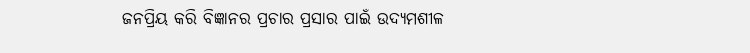ଜନପ୍ରିୟ କରି ବିଜ୍ଞାନର ପ୍ରଚାର ପ୍ରସାର ପାଇଁ ଉଦ୍ୟମଶୀଳ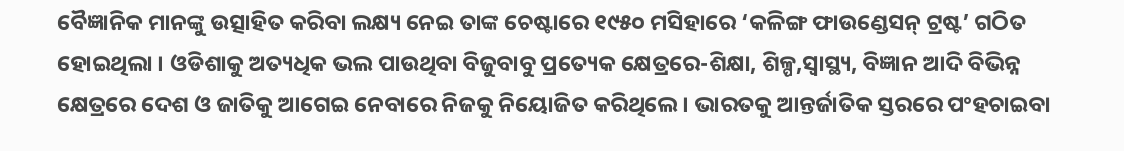ବୈଜ୍ଞାନିକ ମାନଙ୍କୁ ଉତ୍ସାହିତ କରିବା ଲକ୍ଷ୍ୟ ନେଇ ତାଙ୍କ ଚେଷ୍ଟାରେ ୧୯୫୦ ମସିହାରେ ‘କଳିଙ୍ଗ ଫାଉଣ୍ଡେସନ୍ ଟ୍ରଷ୍ଟ’ ଗଠିତ ହୋଇଥିଲା । ଓଡିଶାକୁ ଅତ୍ୟଧିକ ଭଲ ପାଉଥିବା ବିଜୁବାବୁ ପ୍ରତ୍ୟେକ କ୍ଷେତ୍ରରେ-ଶିକ୍ଷା, ଶିଳ୍ପ,ସ୍ୱାସ୍ଥ୍ୟ, ବିଜ୍ଞାନ ଆଦି ବିଭିନ୍ନ କ୍ଷେତ୍ରରେ ଦେଶ ଓ ଜାତିକୁ ଆଗେଇ ନେବାରେ ନିଜକୁ ନିୟୋଜିତ କରିଥିଲେ । ଭାରତକୁ ଆନ୍ତର୍ଜାତିକ ସ୍ତରରେ ପଂହଚାଇବା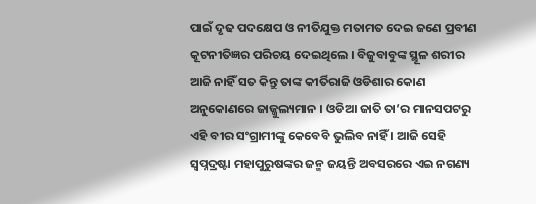ପାଇଁ ଦୃଢ ପଦକ୍ଷେପ ଓ ନୀତିଯୁକ୍ତ ମତାମତ ଦେଇ ଜଣେ ପ୍ରବୀଣ କୂଟନୀତିଜ୍ଞର ପରିଚୟ ଦେଇଥିଲେ । ବିଜୁବାବୁଙ୍କ ସ୍ଥୂଳ ଶରୀର ଆଜି ନାହିଁ ସତ କିନ୍ତୁ ତାଙ୍କ କୀର୍ତିରାଜି ଓଡିଶାର କୋଣ ଅନୁକୋଣରେ ଜାଜ୍ଜୁଲ୍ୟମାନ । ଓଡିଆ ଜାତି ତା’ର ମାନସପଟରୁ ଏହି ବୀର ସଂଗ୍ରାମୀଙ୍କୁ କେବେବି ଭୁଲିବ ନାହିଁ । ଆଜି ସେହି ସ୍ୱପ୍ନଦ୍ରଷ୍ଟା ମହାପୁରୁଷଙ୍କର ଜନ୍ମ ଜୟନ୍ତି ଅବସରରେ ଏଇ ନଗଣ୍ୟ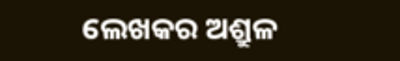ଲେଖକର ଅଶ୍ରୁଳ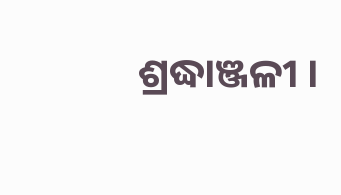ଶ୍ରଦ୍ଧାଞ୍ଜଳୀ ।